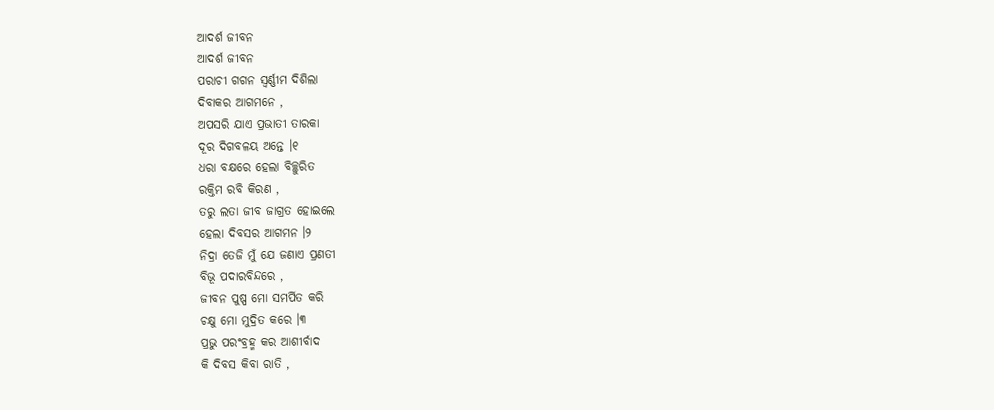ଆଦର୍ଶ ଜୀବନ
ଆଦର୍ଶ ଜୀବନ
ପରାଚୀ ଗଗନ ସ୍ବର୍ଣ୍ଣୀମ ଦିଶିଲା
ଦିବାକର ଆଗମନେ ,
ଅପସରି ଯାଏ ପ୍ରଭାତୀ ତାରକା
ଦୂର ଦିଗବଳୟ ଅନ୍ତେ ।୧
ଧରା ବକ୍ଷରେ ହେଲା ବିଚ୍ଛୁରିତ
ରକ୍ତିମ ରବି କିରଣ ,
ତରୁ ଲତା ଜୀବ ଜାଗ୍ରତ ହୋଇଲେ
ହେଲା ଦିବସର ଆଗମନ ।୨
ନିଦ୍ରା ତେଜି ମୁଁ ଯେ ଜଣାଏ ପ୍ରଣତୀ
ବିଭୂ ପଦାରବିନ୍ଦରେ ,
ଜୀବନ ପୁଷ୍ପ ମୋ ସମର୍ପିତ କରି
ଚକ୍ଷୁ ମୋ ମୁଦ୍ରିତ କରେ ।୩
ପ୍ରଭୁ ପରଂବ୍ରହ୍ମ କର ଆଶୀର୍ବାଦ
କି ଦିବସ କିବା ରାତି ,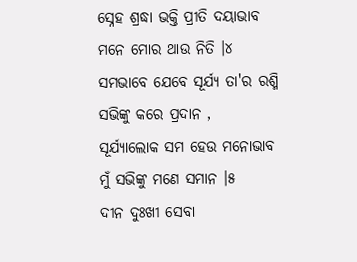ସ୍ନେହ ଶ୍ରଦ୍ଧା ଭକ୍ତି ପ୍ରୀତି ଦୟାଭାବ
ମନେ ମୋର ଥାଉ ନିତି ।୪
ସମଭାବେ ଯେବେ ସୂର୍ଯ୍ୟ ତା'ର ରଶ୍ମି
ସଭିଙ୍କୁ କରେ ପ୍ରଦାନ ,
ସୂର୍ଯ୍ୟାଲୋକ ସମ ହେଉ ମନୋଭାବ
ମୁଁ ସଭିଙ୍କୁ ମଣେ ସମାନ ।୫
ଦୀନ ଦୁଃଖୀ ସେବା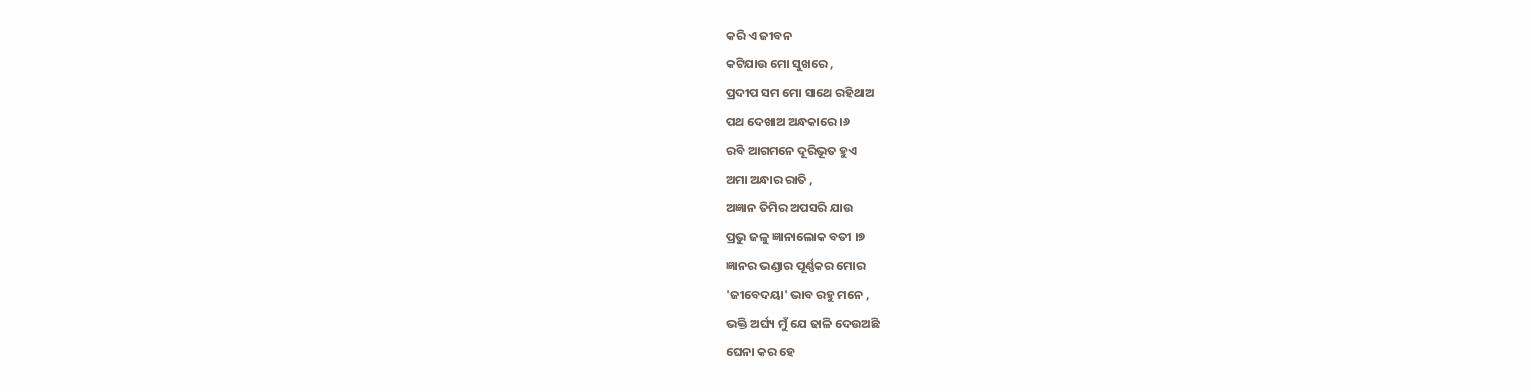କରି ଏ ଜୀବନ
କଟିଯାଉ ମୋ ସୁଖରେ ,
ପ୍ରଦୀପ ସମ ମୋ ସାଥେ ରହିଥାଅ
ପଥ ଦେଖାଅ ଅନ୍ଧକାରେ ।୬
ରବି ଆଗମନେ ଦୂରିଭୂତ ହୁଏ
ଅମା ଅନ୍ଧାର ରାତି ,
ଅଜ୍ଞାନ ତିମିର ଅପସରି ଯାଉ
ପ୍ରଭୁ ଜଳୁ ଜ୍ଞାନାଲୋକ ବତୀ ।୭
ଜ୍ଞାନର ଭଣ୍ଡାର ପୂର୍ଣ୍ଣକର ମୋର
'ଜୀବେଦୟା' ଭାବ ରହୁ ମନେ ,
ଭକ୍ତି ଅର୍ଘ୍ୟ ମୁଁ ଯେ ଢାଳି ଦେଉଅଛି
ଘେନା କର ହେ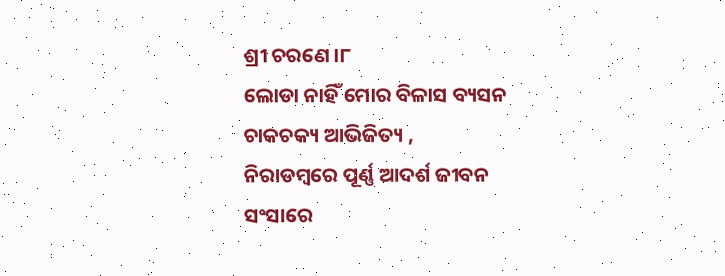ଶ୍ରୀ ଚରଣେ ।୮
ଲୋଡା ନାହିଁ ମୋର ବିଳାସ ବ୍ୟସନ
ଚାକଚକ୍ୟ ଆଭିଜିତ୍ୟ ,
ନିରାଡମ୍ବରେ ପୂର୍ଣ୍ଣ ଆଦର୍ଶ ଜୀବନ
ସଂସାରେ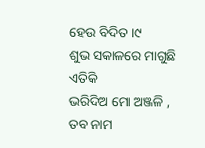ହେଉ ବିଦିତ ।୯
ଶୁଭ ସକାଳରେ ମାଗୁଛି ଏତିକି
ଭରିଦିଅ ମୋ ଅଞ୍ଜଳି ,
ତବ ନାମ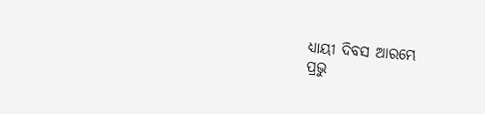ଧ୍ୟାୟୀ ଦିବସ ଆରମ୍ଭେ
ପ୍ରଭୁ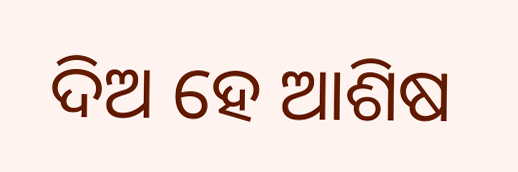ଦିଅ ହେ ଆଶିଷ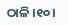ଠାଳି ।୧୦।